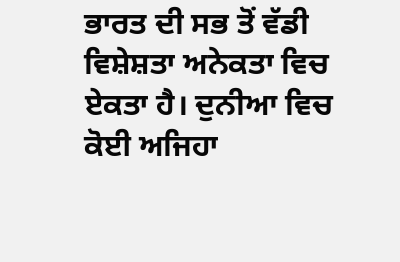ਭਾਰਤ ਦੀ ਸਭ ਤੋਂ ਵੱਡੀ ਵਿਸ਼ੇਸ਼ਤਾ ਅਨੇਕਤਾ ਵਿਚ ਏਕਤਾ ਹੈ। ਦੁਨੀਆ ਵਿਚ ਕੋਈ ਅਜਿਹਾ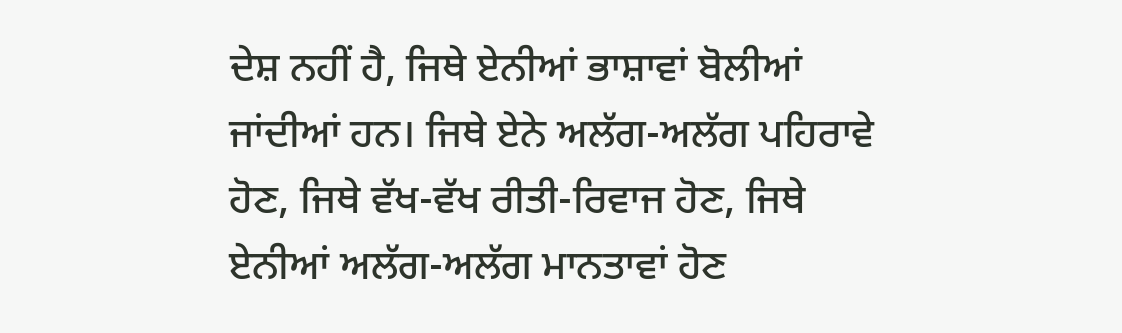ਦੇਸ਼ ਨਹੀਂ ਹੈ, ਜਿਥੇ ਏਨੀਆਂ ਭਾਸ਼ਾਵਾਂ ਬੋਲੀਆਂ ਜਾਂਦੀਆਂ ਹਨ। ਜਿਥੇ ਏਨੇ ਅਲੱਗ-ਅਲੱਗ ਪਹਿਰਾਵੇ ਹੋਣ, ਜਿਥੇ ਵੱਖ-ਵੱਖ ਰੀਤੀ-ਰਿਵਾਜ ਹੋਣ, ਜਿਥੇ ਏਨੀਆਂ ਅਲੱਗ-ਅਲੱਗ ਮਾਨਤਾਵਾਂ ਹੋਣ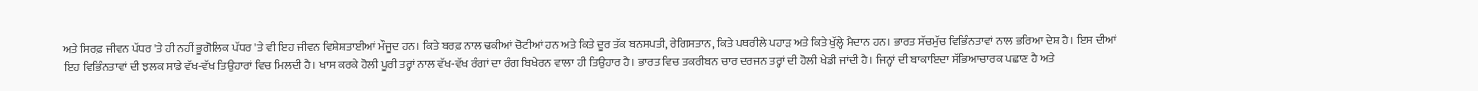ਅਤੇ ਸਿਰਫ਼ ਜੀਵਨ ਪੱਧਰ 'ਤੇ ਹੀ ਨਹੀਂ ਭੂਗੋਲਿਕ ਪੱਧਰ 'ਤੇ ਵੀ ਇਹ ਜੀਵਨ ਵਿਸ਼ੇਸ਼ਤਾਈਆਂ ਮੌਜੂਦ ਹਨ। ਕਿਤੇ ਬਰਫ਼ ਨਾਲ ਢਕੀਆਂ ਚੋਟੀਆਂ ਹਨ ਅਤੇ ਕਿਤੇ ਦੂਰ ਤੱਕ ਬਨਸਪਤੀ, ਰੇਗਿਸਤਾਨ, ਕਿਤੇ ਪਥਰੀਲੇ ਪਹਾੜ ਅਤੇ ਕਿਤੇ ਖੁੱਲ੍ਹੇ ਮੈਦਾਨ ਹਨ। ਭਾਰਤ ਸੱਚਮੁੱਚ ਵਿਭਿੰਨਤਾਵਾਂ ਨਾਲ ਭਰਿਆ ਦੇਸ਼ ਹੈ। ਇਸ ਦੀਆਂ ਇਹ ਵਿਭਿੰਨਤਾਵਾਂ ਦੀ ਝਲਕ ਸਾਡੇ ਵੱਖ-ਵੱਖ ਤਿਉਹਾਰਾਂ ਵਿਚ ਮਿਲਦੀ ਹੈ। ਖਾਸ ਕਰਕੇ ਹੋਲੀ ਪੂਰੀ ਤਰ੍ਹਾਂ ਨਾਲ ਵੱਖ-ਵੱਖ ਰੰਗਾਂ ਦਾ ਰੰਗ ਬਿਖੇਰਨ ਵਾਲਾ ਹੀ ਤਿਉਹਾਰ ਹੈ। ਭਾਰਤ ਵਿਚ ਤਕਰੀਬਨ ਚਾਰ ਦਰਜਨ ਤਰ੍ਹਾਂ ਦੀ ਹੋਲੀ ਖੇਡੀ ਜਾਂਦੀ ਹੈ। ਜਿਨ੍ਹਾਂ ਦੀ ਬਾਕਾਇਦਾ ਸੱਭਿਆਚਾਰਕ ਪਛਾਣ ਹੈ ਅਤੇ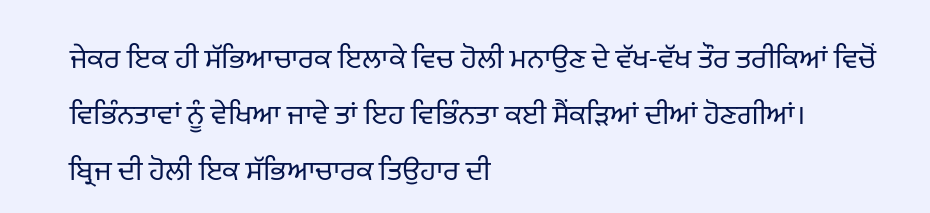ਜੇਕਰ ਇਕ ਹੀ ਸੱਭਿਆਚਾਰਕ ਇਲਾਕੇ ਵਿਚ ਹੋਲੀ ਮਨਾਉਣ ਦੇ ਵੱਖ-ਵੱਖ ਤੌਰ ਤਰੀਕਿਆਂ ਵਿਚੋਂ ਵਿਭਿੰਨਤਾਵਾਂ ਨੂੰ ਵੇਖਿਆ ਜਾਵੇ ਤਾਂ ਇਹ ਵਿਭਿੰਨਤਾ ਕਈ ਸੈਂਕੜਿਆਂ ਦੀਆਂ ਹੋਣਗੀਆਂ।
ਬ੍ਰਿਜ ਦੀ ਹੋਲੀ ਇਕ ਸੱਭਿਆਚਾਰਕ ਤਿਉਹਾਰ ਦੀ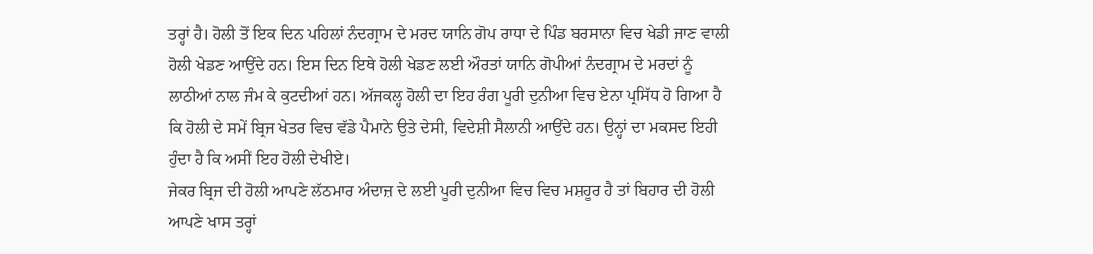ਤਰ੍ਹਾਂ ਹੈ। ਹੋਲੀ ਤੋਂ ਇਕ ਦਿਨ ਪਹਿਲਾਂ ਨੰਦਗ੍ਰਾਮ ਦੇ ਮਰਦ ਯਾਨਿ ਗੋਪ ਰਾਧਾ ਦੇ ਪਿੰਡ ਬਰਸਾਨਾ ਵਿਚ ਖੇਡੀ ਜਾਣ ਵਾਲੀ ਹੋਲੀ ਖੇਡਣ ਆਉਂਦੇ ਹਨ। ਇਸ ਦਿਨ ਇਥੇ ਹੋਲੀ ਖੇਡਣ ਲਈ ਔਰਤਾਂ ਯਾਨਿ ਗੋਪੀਆਂ ਨੰਦਗ੍ਰਾਮ ਦੇ ਮਰਦਾਂ ਨੂੰ ਲਾਠੀਆਂ ਨਾਲ ਜੰਮ ਕੇ ਕੁਟਦੀਆਂ ਹਨ। ਅੱਜਕਲ੍ਹ ਹੋਲੀ ਦਾ ਇਹ ਰੰਗ ਪੂਰੀ ਦੁਨੀਆ ਵਿਚ ਏਨਾ ਪ੍ਰਸਿੱਧ ਹੋ ਗਿਆ ਹੈ ਕਿ ਹੋਲੀ ਦੇ ਸਮੇਂ ਬ੍ਰਿਜ ਖੇਤਰ ਵਿਚ ਵੱਡੇ ਪੈਮਾਨੇ ਉਤੇ ਦੇਸੀ, ਵਿਦੇਸ਼ੀ ਸੈਲਾਨੀ ਆਉਂਦੇ ਹਨ। ਉਨ੍ਹਾਂ ਦਾ ਮਕਸਦ ਇਹੀ ਹੁੰਦਾ ਹੈ ਕਿ ਅਸੀਂ ਇਹ ਹੋਲੀ ਦੇਖੀਏ।
ਜੇਕਰ ਬ੍ਰਿਜ ਦੀ ਹੋਲੀ ਆਪਣੇ ਲੱਠਮਾਰ ਅੰਦਾਜ਼ ਦੇ ਲਈ ਪੂਰੀ ਦੁਨੀਆ ਵਿਚ ਵਿਚ ਮਸ਼ਹੂਰ ਹੈ ਤਾਂ ਬਿਹਾਰ ਦੀ ਹੋਲੀ ਆਪਣੇ ਖਾਸ ਤਰ੍ਹਾਂ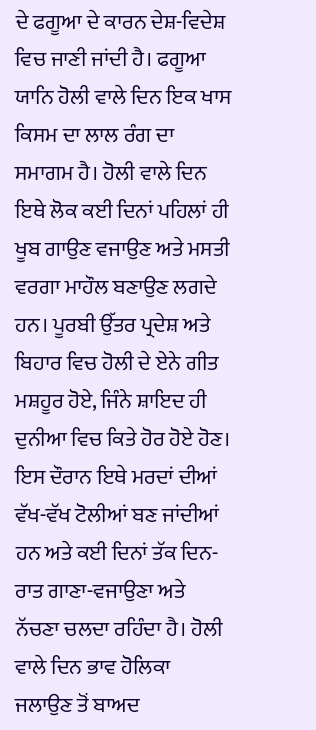ਦੇ ਫਗੂਆ ਦੇ ਕਾਰਨ ਦੇਸ਼-ਵਿਦੇਸ਼ ਵਿਚ ਜਾਣੀ ਜਾਂਦੀ ਹੈ। ਫਗੂਆ ਯਾਨਿ ਹੋਲੀ ਵਾਲੇ ਦਿਨ ਇਕ ਖਾਸ ਕਿਸਮ ਦਾ ਲਾਲ ਰੰਗ ਦਾ ਸਮਾਗਮ ਹੈ। ਹੋਲੀ ਵਾਲੇ ਦਿਨ ਇਥੇ ਲੋਕ ਕਈ ਦਿਨਾਂ ਪਹਿਲਾਂ ਹੀ ਖੂਬ ਗਾਉਣ ਵਜਾਉਣ ਅਤੇ ਮਸਤੀ ਵਰਗਾ ਮਾਹੌਲ ਬਣਾਉਣ ਲਗਦੇ ਹਨ। ਪੂਰਬੀ ਉੱਤਰ ਪ੍ਰਦੇਸ਼ ਅਤੇ ਬਿਹਾਰ ਵਿਚ ਹੋਲੀ ਦੇ ਏਨੇ ਗੀਤ ਮਸ਼ਹੂਰ ਹੋਏ, ਜਿੰਨੇ ਸ਼ਾਇਦ ਹੀ ਦੁਨੀਆ ਵਿਚ ਕਿਤੇ ਹੋਰ ਹੋਏ ਹੋਣ। ਇਸ ਦੌਰਾਨ ਇਥੇ ਮਰਦਾਂ ਦੀਆਂ ਵੱਖ-ਵੱਖ ਟੋਲੀਆਂ ਬਣ ਜਾਂਦੀਆਂ ਹਨ ਅਤੇ ਕਈ ਦਿਨਾਂ ਤੱਕ ਦਿਨ-ਰਾਤ ਗਾਣਾ-ਵਜਾਉਣਾ ਅਤੇ ਨੱਚਣਾ ਚਲਦਾ ਰਹਿੰਦਾ ਹੈ। ਹੋਲੀ ਵਾਲੇ ਦਿਨ ਭਾਵ ਹੋਲਿਕਾ ਜਲਾਉਣ ਤੋਂ ਬਾਅਦ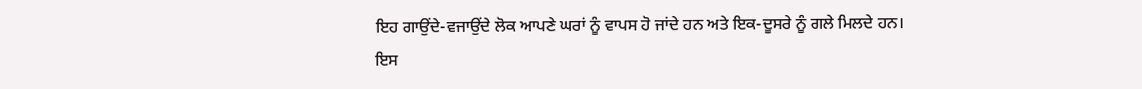ਇਹ ਗਾਉਂਦੇ-ਵਜਾਉਂਦੇ ਲੋਕ ਆਪਣੇ ਘਰਾਂ ਨੂੰ ਵਾਪਸ ਹੋ ਜਾਂਦੇ ਹਨ ਅਤੇ ਇਕ-ਦੂਸਰੇ ਨੂੰ ਗਲੇ ਮਿਲਦੇ ਹਨ।
ਇਸ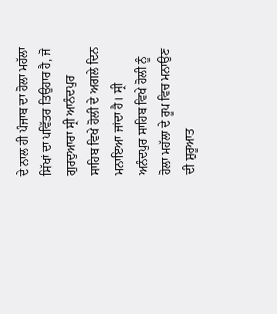ਦੇ ਨਾਲ ਹੀ ਪੰਜਾਬ ਦਾ ਹੋਲਾ ਮਹੱਲਾ ਸਿੱਖਾਂ ਦਾ ਪਵਿੱਤਰ ਤਿਉਹਾਰ ਹੈ, ਜੋ ਗੁਰਦੁਆਰਾ ਸ੍ਰੀ ਆਨੰਦਪੁਰ ਸਾਹਿਬ ਵਿਖੇ ਹੋਲੀ ਦੇ ਅਗਲੇ ਦਿਨ ਮਨਾਇਆ ਜਾਂਦਾ ਹੈ। ਸ੍ਰੀ ਅਨੰਦਪੁਰ ਸਾਹਿਬ ਵਿਖੇ ਹੋਲੀ ਨੂੰ ਹੋਲਾ ਮਹੱਲਾ ਦੇ ਰੂਪ ਵਿਚ ਮਨਾਉਣ ਦੀ ਸ਼ੁਰੂਆਤ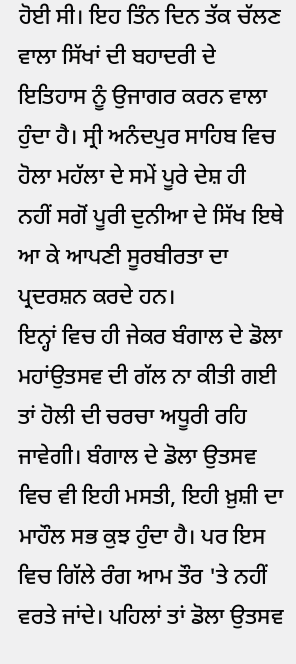ਹੋਈ ਸੀ। ਇਹ ਤਿੰਨ ਦਿਨ ਤੱਕ ਚੱਲਣ ਵਾਲਾ ਸਿੱਖਾਂ ਦੀ ਬਹਾਦਰੀ ਦੇ ਇਤਿਹਾਸ ਨੂੰ ਉਜਾਗਰ ਕਰਨ ਵਾਲਾ ਹੁੰਦਾ ਹੈ। ਸ੍ਰੀ ਅਨੰਦਪੁਰ ਸਾਹਿਬ ਵਿਚ ਹੋਲਾ ਮਹੱਲਾ ਦੇ ਸਮੇਂ ਪੂਰੇ ਦੇਸ਼ ਹੀ ਨਹੀਂ ਸਗੋਂ ਪੂਰੀ ਦੁਨੀਆ ਦੇ ਸਿੱਖ ਇਥੇ ਆ ਕੇ ਆਪਣੀ ਸੂਰਬੀਰਤਾ ਦਾ ਪ੍ਰਦਰਸ਼ਨ ਕਰਦੇ ਹਨ।
ਇਨ੍ਹਾਂ ਵਿਚ ਹੀ ਜੇਕਰ ਬੰਗਾਲ ਦੇ ਡੋਲਾ ਮਹਾਂਉਤਸਵ ਦੀ ਗੱਲ ਨਾ ਕੀਤੀ ਗਈ ਤਾਂ ਹੋਲੀ ਦੀ ਚਰਚਾ ਅਧੂਰੀ ਰਹਿ ਜਾਵੇਗੀ। ਬੰਗਾਲ ਦੇ ਡੋਲਾ ਉਤਸਵ ਵਿਚ ਵੀ ਇਹੀ ਮਸਤੀ, ਇਹੀ ਖ਼ੁਸ਼ੀ ਦਾ ਮਾਹੌਲ ਸਭ ਕੁਝ ਹੁੰਦਾ ਹੈ। ਪਰ ਇਸ ਵਿਚ ਗਿੱਲੇ ਰੰਗ ਆਮ ਤੌਰ 'ਤੇ ਨਹੀਂ ਵਰਤੇ ਜਾਂਦੇ। ਪਹਿਲਾਂ ਤਾਂ ਡੋਲਾ ਉਤਸਵ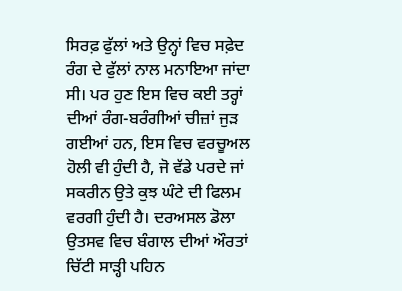ਸਿਰਫ਼ ਫੁੱਲਾਂ ਅਤੇ ਉਨ੍ਹਾਂ ਵਿਚ ਸਫ਼ੇਦ ਰੰਗ ਦੇ ਫੁੱਲਾਂ ਨਾਲ ਮਨਾਇਆ ਜਾਂਦਾ ਸੀ। ਪਰ ਹੁਣ ਇਸ ਵਿਚ ਕਈ ਤਰ੍ਹਾਂ ਦੀਆਂ ਰੰਗ-ਬਰੰਗੀਆਂ ਚੀਜ਼ਾਂ ਜੁੜ ਗਈਆਂ ਹਨ, ਇਸ ਵਿਚ ਵਰਚੂਅਲ ਹੋਲੀ ਵੀ ਹੁੰਦੀ ਹੈ, ਜੋ ਵੱਡੇ ਪਰਦੇ ਜਾਂ ਸਕਰੀਨ ਉਤੇ ਕੁਝ ਘੰਟੇ ਦੀ ਫਿਲਮ ਵਰਗੀ ਹੁੰਦੀ ਹੈ। ਦਰਅਸਲ ਡੋਲਾ ਉਤਸਵ ਵਿਚ ਬੰਗਾਲ ਦੀਆਂ ਔਰਤਾਂ ਚਿੱਟੀ ਸਾੜ੍ਹੀ ਪਹਿਨ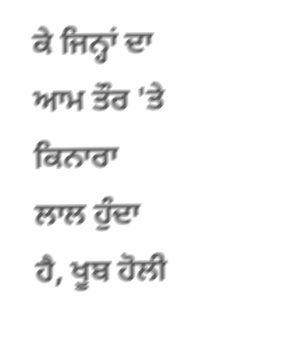ਕੇ ਜਿਨ੍ਹਾਂ ਦਾ ਆਮ ਤੌਰ 'ਤੇ ਕਿਨਾਰਾ ਲਾਲ ਹੁੰਦਾ ਹੈ, ਖੂਬ ਹੋਲੀ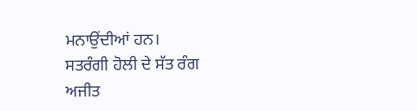ਮਨਾਉਂਦੀਆਂ ਹਨ।
ਸਤਰੰਗੀ ਹੋਲੀ ਦੇ ਸੱਤ ਰੰਗ
ਅਜੀਤ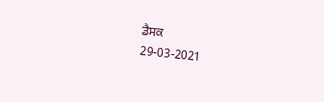ਡੈਸਕ
29-03-2021